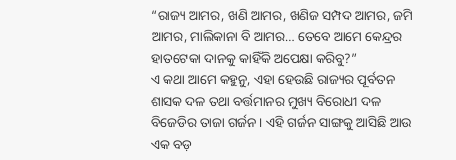“ରାଜ୍ୟ ଆମର, ଖଣି ଆମର, ଖଣିଜ ସମ୍ପଦ ଆମର, ଜମି ଆମର, ମାଲିକାନା ବି ଆମର… ତେବେ ଆମେ କେନ୍ଦ୍ରର ହାତଟେକା ଦାନକୁ କାହିଁକି ଅପେକ୍ଷା କରିବୁ?”
ଏ କଥା ଆମେ କହୁନୁ, ଏହା ହେଉଛି ରାଜ୍ୟର ପୂର୍ବତନ ଶାସକ ଦଳ ତଥା ବର୍ତ୍ତମାନର ମୁଖ୍ୟ ବିରୋଧୀ ଦଳ ବିଜେଡିର ତାଜା ଗର୍ଜନ। ଏହି ଗର୍ଜନ ସାଙ୍ଗକୁ ଆସିଛି ଆଉ ଏକ ବଡ଼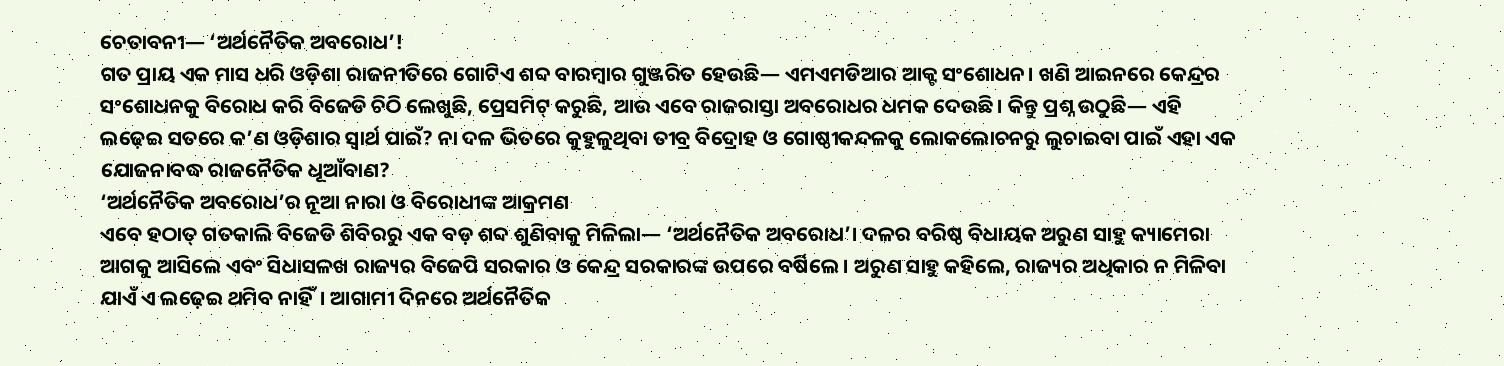ଚେତାବନୀ— ‘ଅର୍ଥନୈତିକ ଅବରୋଧ’!
ଗତ ପ୍ରାୟ ଏକ ମାସ ଧରି ଓଡ଼ିଶା ରାଜନୀତିରେ ଗୋଟିଏ ଶବ୍ଦ ବାରମ୍ବାର ଗୁଞ୍ଜରିତ ହେଉଛି— ଏମଏମଡିଆର ଆକ୍ଟ ସଂଶୋଧନ। ଖଣି ଆଇନରେ କେନ୍ଦ୍ରର ସଂଶୋଧନକୁ ବିରୋଧ କରି ବିଜେଡି ଚିଠି ଲେଖୁଛି, ପ୍ରେସମିଟ୍ କରୁଛି, ଆଉ ଏବେ ରାଜରାସ୍ତା ଅବରୋଧର ଧମକ ଦେଉଛି। କିନ୍ତୁ ପ୍ରଶ୍ନ ଉଠୁଛି— ଏହି ଲଢ଼େଇ ସତରେ କ’ଣ ଓଡ଼ିଶାର ସ୍ୱାର୍ଥ ପାଇଁ? ନା ଦଳ ଭିତରେ କୁହୁଳୁଥିବା ତୀବ୍ର ବିଦ୍ରୋହ ଓ ଗୋଷ୍ଠୀକନ୍ଦଳକୁ ଲୋକଲୋଚନରୁ ଲୁଚାଇବା ପାଇଁ ଏହା ଏକ ଯୋଜନାବଦ୍ଧ ରାଜନୈତିକ ଧୂଆଁବାଣ?
‘ଅର୍ଥନୈତିକ ଅବରୋଧ’ର ନୂଆ ନାରା ଓ ବିରୋଧୀଙ୍କ ଆକ୍ରମଣ
ଏବେ ହଠାତ୍ ଗତକାଲି ବିଜେଡି ଶିବିରରୁ ଏକ ବଡ଼ ଶବ୍ଦ ଶୁଣିବାକୁ ମିଳିଲା— ‘ଅର୍ଥନୈତିକ ଅବରୋଧ’। ଦଳର ବରିଷ୍ଠ ବିଧାୟକ ଅରୁଣ ସାହୁ କ୍ୟାମେରା ଆଗକୁ ଆସିଲେ ଏବଂ ସିଧାସଳଖ ରାଜ୍ୟର ବିଜେପି ସରକାର ଓ କେନ୍ଦ୍ର ସରକାରଙ୍କ ଉପରେ ବର୍ଷିଲେ। ଅରୁଣ ସାହୁ କହିଲେ, ରାଜ୍ୟର ଅଧିକାର ନ ମିଳିବା ଯାଏଁ ଏ ଲଢ଼େଇ ଥମିବ ନାହିଁ। ଆଗାମୀ ଦିନରେ ଅର୍ଥନୈତିକ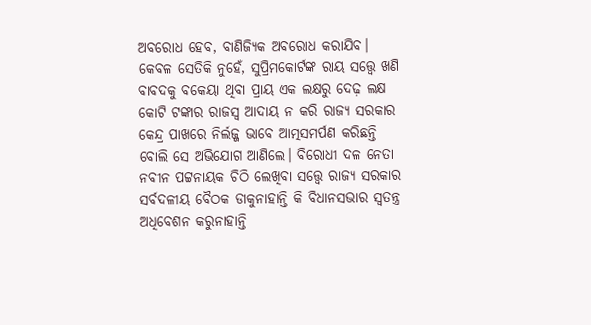ଅବରୋଧ ହେବ, ବାଣିଜ୍ୟିକ ଅବରୋଧ କରାଯିବ।
କେବଳ ସେତିକି ନୁହେଁ, ସୁପ୍ରିମକୋର୍ଟଙ୍କ ରାୟ ସତ୍ତ୍ୱେ ଖଣି ବାବଦକୁ ବକେୟା ଥିବା ପ୍ରାୟ ଏକ ଲକ୍ଷରୁ ଦେଢ଼ ଲକ୍ଷ କୋଟି ଟଙ୍କାର ରାଜସ୍ୱ ଆଦାୟ ନ କରି ରାଜ୍ୟ ସରକାର କେନ୍ଦ୍ର ପାଖରେ ନିର୍ଲଜ୍ଜ ଭାବେ ଆତ୍ମସମର୍ପଣ କରିଛନ୍ତି ବୋଲି ସେ ଅଭିଯୋଗ ଆଣିଲେ। ବିରୋଧୀ ଦଳ ନେତା ନବୀନ ପଟ୍ଟନାୟକ ଚିଠି ଲେଖିବା ସତ୍ତ୍ୱେ ରାଜ୍ୟ ସରକାର ସର୍ବଦଳୀୟ ବୈଠକ ଡାକୁନାହାନ୍ତି କି ବିଧାନସଭାର ସ୍ୱତନ୍ତ୍ର ଅଧିବେଶନ କରୁନାହାନ୍ତି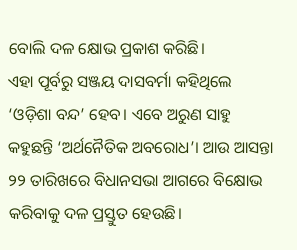ବୋଲି ଦଳ କ୍ଷୋଭ ପ୍ରକାଶ କରିଛି।
ଏହା ପୂର୍ବରୁ ସଞ୍ଜୟ ଦାସବର୍ମା କହିଥିଲେ ‘ଓଡ଼ିଶା ବନ୍ଦ’ ହେବ। ଏବେ ଅରୁଣ ସାହୁ କହୁଛନ୍ତି ‘ଅର୍ଥନୈତିକ ଅବରୋଧ’। ଆଉ ଆସନ୍ତା ୨୨ ତାରିଖରେ ବିଧାନସଭା ଆଗରେ ବିକ୍ଷୋଭ କରିବାକୁ ଦଳ ପ୍ରସ୍ତୁତ ହେଉଛି।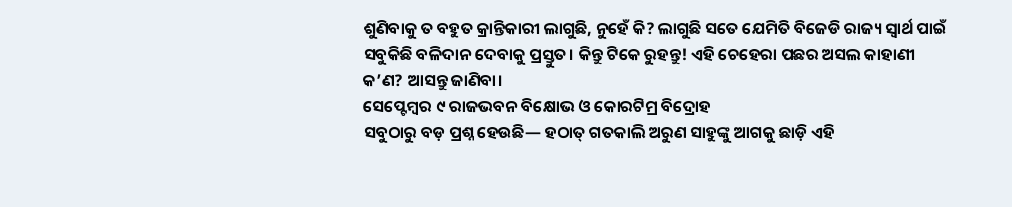ଶୁଣିବାକୁ ତ ବହୁତ କ୍ରାନ୍ତିକାରୀ ଲାଗୁଛି, ନୁହେଁ କି? ଲାଗୁଛି ସତେ ଯେମିତି ବିଜେଡି ରାଜ୍ୟ ସ୍ୱାର୍ଥ ପାଇଁ ସବୁକିଛି ବଳିଦାନ ଦେବାକୁ ପ୍ରସ୍ତୁତ। କିନ୍ତୁ ଟିକେ ରୁହନ୍ତୁ! ଏହି ଚେହେରା ପଛର ଅସଲ କାହାଣୀ କ’ଣ? ଆସନ୍ତୁ ଜାଣିବା।
ସେପ୍ଟେମ୍ବର ୯ ରାଜଭବନ ବିକ୍ଷୋଭ ଓ କୋରଟିମ୍ର ବିଦ୍ରୋହ
ସବୁଠାରୁ ବଡ଼ ପ୍ରଶ୍ନ ହେଉଛି— ହଠାତ୍ ଗତକାଲି ଅରୁଣ ସାହୁଙ୍କୁ ଆଗକୁ ଛାଡ଼ି ଏହି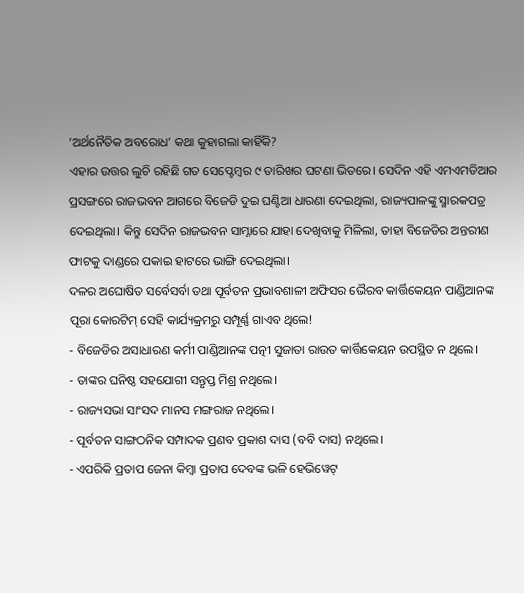‘ଅର୍ଥନୈତିକ ଅବରୋଧ’ କଥା କୁହାଗଲା କାହିଁକି?
ଏହାର ଉତ୍ତର ଲୁଚି ରହିଛି ଗତ ସେପ୍ଟେମ୍ବର ୯ ତାରିଖର ଘଟଣା ଭିତରେ। ସେଦିନ ଏହି ଏମଏମଡିଆର ପ୍ରସଙ୍ଗରେ ରାଜଭବନ ଆଗରେ ବିଜେଡି ଦୁଇ ଘଣ୍ଟିଆ ଧାରଣା ଦେଇଥିଲା, ରାଜ୍ୟପାଳଙ୍କୁ ସ୍ମାରକପତ୍ର ଦେଇଥିଲା। କିନ୍ତୁ ସେଦିନ ରାଜଭବନ ସାମ୍ନାରେ ଯାହା ଦେଖିବାକୁ ମିଳିଲା, ତାହା ବିଜେଡିର ଅନ୍ତରୀଣ ଫାଟକୁ ଦାଣ୍ଡରେ ପକାଇ ହାଟରେ ଭାଙ୍ଗି ଦେଇଥିଲା।
ଦଳର ଅଘୋଷିତ ସର୍ବେସର୍ବା ତଥା ପୂର୍ବତନ ପ୍ରଭାବଶାଳୀ ଅଫିସର ଭୈରବ କାର୍ତ୍ତିକେୟନ ପାଣ୍ଡିଆନଙ୍କ ପୂରା କୋରଟିମ୍ ସେହି କାର୍ଯ୍ୟକ୍ରମରୁ ସମ୍ପୂର୍ଣ୍ଣ ଗାଏବ ଥିଲେ!
- ବିଜେଡିର ଅସାଧାରଣ କର୍ମୀ ପାଣ୍ଡିଆନଙ୍କ ପତ୍ନୀ ସୁଜାତା ରାଉତ କାର୍ତ୍ତିକେୟନ ଉପସ୍ଥିତ ନ ଥିଲେ।
- ତାଙ୍କର ଘନିଷ୍ଠ ସହଯୋଗୀ ସନ୍ତୃପ୍ତ ମିଶ୍ର ନଥିଲେ।
- ରାଜ୍ୟସଭା ସାଂସଦ ମାନସ ମଙ୍ଗରାଜ ନଥିଲେ।
- ପୂର୍ବତନ ସାଙ୍ଗଠନିକ ସମ୍ପାଦକ ପ୍ରଣବ ପ୍ରକାଶ ଦାସ (ବବି ଦାସ) ନଥିଲେ।
- ଏପରିକି ପ୍ରତାପ ଜେନା କିମ୍ବା ପ୍ରତାପ ଦେବଙ୍କ ଭଳି ହେଭିୱେଟ୍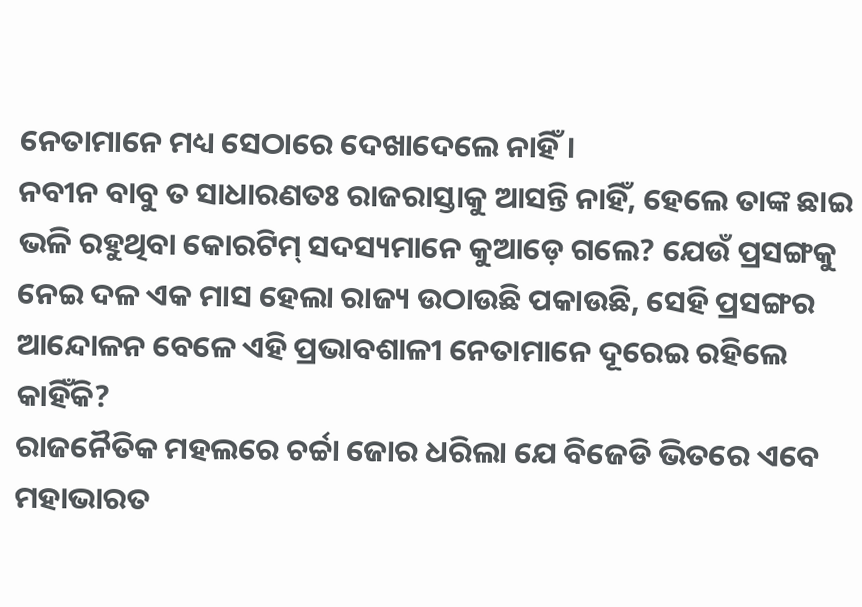ନେତାମାନେ ମଧ୍ୟ ସେଠାରେ ଦେଖାଦେଲେ ନାହିଁ।
ନବୀନ ବାବୁ ତ ସାଧାରଣତଃ ରାଜରାସ୍ତାକୁ ଆସନ୍ତି ନାହିଁ, ହେଲେ ତାଙ୍କ ଛାଇ ଭଳି ରହୁଥିବା କୋରଟିମ୍ ସଦସ୍ୟମାନେ କୁଆଡ଼େ ଗଲେ? ଯେଉଁ ପ୍ରସଙ୍ଗକୁ ନେଇ ଦଳ ଏକ ମାସ ହେଲା ରାଜ୍ୟ ଉଠାଉଛି ପକାଉଛି, ସେହି ପ୍ରସଙ୍ଗର ଆନ୍ଦୋଳନ ବେଳେ ଏହି ପ୍ରଭାବଶାଳୀ ନେତାମାନେ ଦୂରେଇ ରହିଲେ କାହିଁକି?
ରାଜନୈତିକ ମହଲରେ ଚର୍ଚ୍ଚା ଜୋର ଧରିଲା ଯେ ବିଜେଡି ଭିତରେ ଏବେ ମହାଭାରତ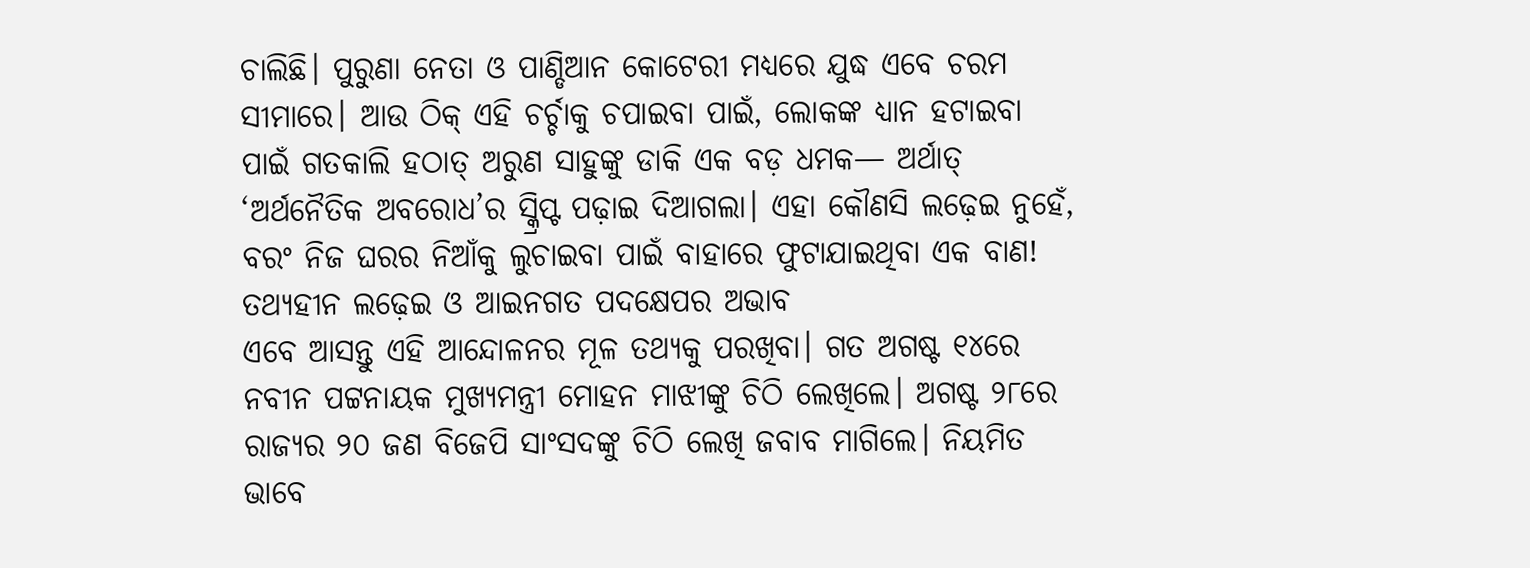ଚାଲିଛି। ପୁରୁଣା ନେତା ଓ ପାଣ୍ଡିଆନ କୋଟେରୀ ମଧ୍ୟରେ ଯୁଦ୍ଧ ଏବେ ଚରମ ସୀମାରେ। ଆଉ ଠିକ୍ ଏହି ଚର୍ଚ୍ଚାକୁ ଚପାଇବା ପାଇଁ, ଲୋକଙ୍କ ଧ୍ୟାନ ହଟାଇବା ପାଇଁ ଗତକାଲି ହଠାତ୍ ଅରୁଣ ସାହୁଙ୍କୁ ଡାକି ଏକ ବଡ଼ ଧମକ— ଅର୍ଥାତ୍ ‘ଅର୍ଥନୈତିକ ଅବରୋଧ’ର ସ୍କ୍ରିପ୍ଟ ପଢ଼ାଇ ଦିଆଗଲା। ଏହା କୌଣସି ଲଢ଼େଇ ନୁହେଁ, ବରଂ ନିଜ ଘରର ନିଆଁକୁ ଲୁଚାଇବା ପାଇଁ ବାହାରେ ଫୁଟାଯାଇଥିବା ଏକ ବାଣ!
ତଥ୍ୟହୀନ ଲଢ଼େଇ ଓ ଆଇନଗତ ପଦକ୍ଷେପର ଅଭାବ
ଏବେ ଆସନ୍ତୁ ଏହି ଆନ୍ଦୋଳନର ମୂଳ ତଥ୍ୟକୁ ପରଖିବା। ଗତ ଅଗଷ୍ଟ ୧୪ରେ ନବୀନ ପଟ୍ଟନାୟକ ମୁଖ୍ୟମନ୍ତ୍ରୀ ମୋହନ ମାଝୀଙ୍କୁ ଚିଠି ଲେଖିଲେ। ଅଗଷ୍ଟ ୨୮ରେ ରାଜ୍ୟର ୨୦ ଜଣ ବିଜେପି ସାଂସଦଙ୍କୁ ଚିଠି ଲେଖି ଜବାବ ମାଗିଲେ। ନିୟମିତ ଭାବେ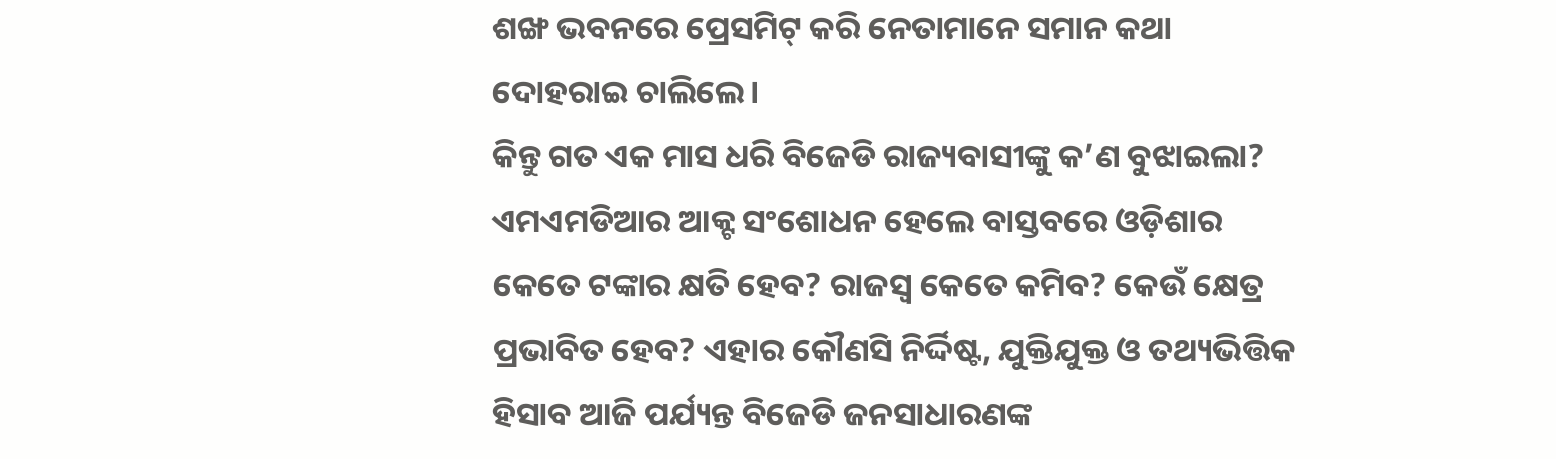ଶଙ୍ଖ ଭବନରେ ପ୍ରେସମିଟ୍ କରି ନେତାମାନେ ସମାନ କଥା ଦୋହରାଇ ଚାଲିଲେ।
କିନ୍ତୁ ଗତ ଏକ ମାସ ଧରି ବିଜେଡି ରାଜ୍ୟବାସୀଙ୍କୁ କ’ଣ ବୁଝାଇଲା? ଏମଏମଡିଆର ଆକ୍ଟ ସଂଶୋଧନ ହେଲେ ବାସ୍ତବରେ ଓଡ଼ିଶାର କେତେ ଟଙ୍କାର କ୍ଷତି ହେବ? ରାଜସ୍ୱ କେତେ କମିବ? କେଉଁ କ୍ଷେତ୍ର ପ୍ରଭାବିତ ହେବ? ଏହାର କୌଣସି ନିର୍ଦ୍ଦିଷ୍ଟ, ଯୁକ୍ତିଯୁକ୍ତ ଓ ତଥ୍ୟଭିତ୍ତିକ ହିସାବ ଆଜି ପର୍ଯ୍ୟନ୍ତ ବିଜେଡି ଜନସାଧାରଣଙ୍କ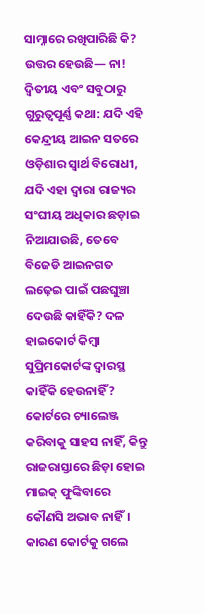ସାମ୍ନାରେ ରଖିପାରିଛି କି? ଉତ୍ତର ହେଉଛି— ନା!
ଦ୍ୱିତୀୟ ଏବଂ ସବୁଠାରୁ ଗୁରୁତ୍ୱପୂର୍ଣ୍ଣ କଥା: ଯଦି ଏହି କେନ୍ଦ୍ରୀୟ ଆଇନ ସତରେ ଓଡ଼ିଶାର ସ୍ୱାର୍ଥ ବିରୋଧୀ, ଯଦି ଏହା ଦ୍ୱାରା ରାଜ୍ୟର ସଂଘୀୟ ଅଧିକାର ଛଡ଼ାଇ ନିଆଯାଉଛି, ତେବେ ବିଜେଡି ଆଇନଗତ ଲଢ଼େଇ ପାଇଁ ପଛଘୁଞ୍ଚା ଦେଉଛି କାହିଁକି? ଦଳ ହାଇକୋର୍ଟ କିମ୍ବା ସୁପ୍ରିମକୋର୍ଟଙ୍କ ଦ୍ୱାରସ୍ଥ କାହିଁକି ହେଉନାହିଁ?
କୋର୍ଟରେ ଚ୍ୟାଲେଞ୍ଜ କରିବାକୁ ସାହସ ନାହିଁ, କିନ୍ତୁ ରାଜରାସ୍ତାରେ ଛିଡ଼ା ହୋଇ ମାଇକ୍ ଫୁଙ୍କିବାରେ କୌଣସି ଅଭାବ ନାହିଁ। କାରଣ କୋର୍ଟକୁ ଗଲେ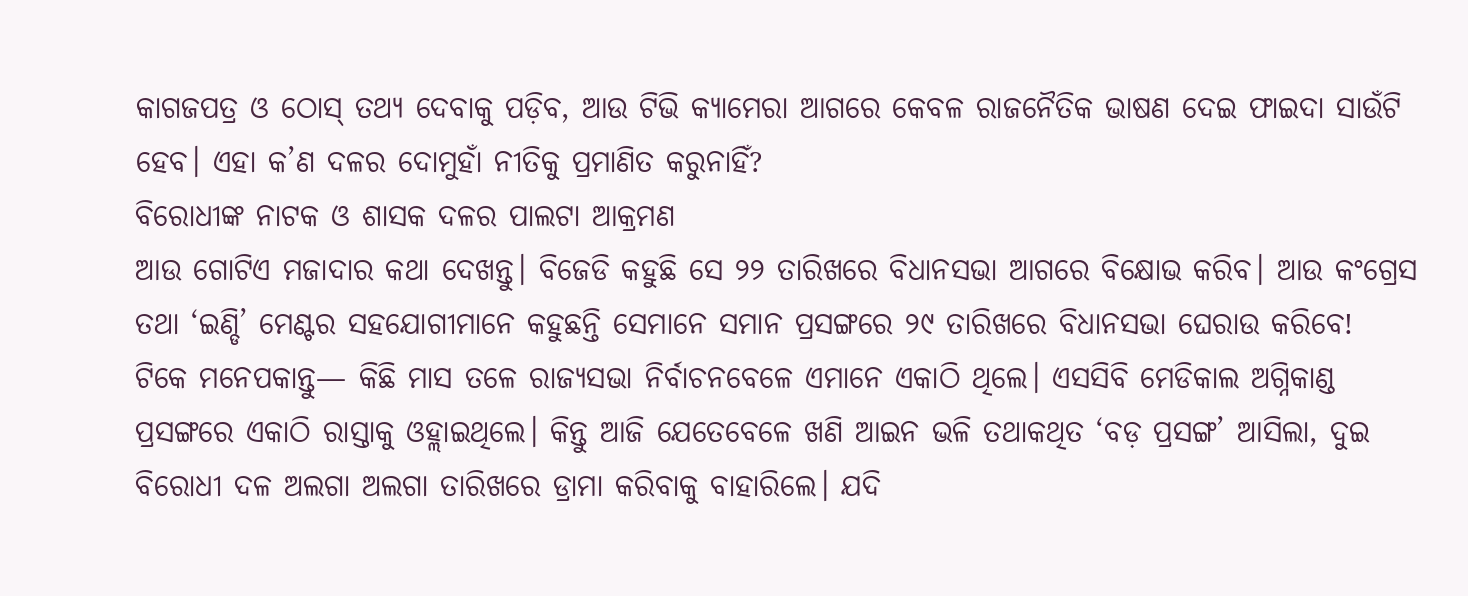କାଗଜପତ୍ର ଓ ଠୋସ୍ ତଥ୍ୟ ଦେବାକୁ ପଡ଼ିବ, ଆଉ ଟିଭି କ୍ୟାମେରା ଆଗରେ କେବଳ ରାଜନୈତିକ ଭାଷଣ ଦେଇ ଫାଇଦା ସାଉଁଟି ହେବ। ଏହା କ’ଣ ଦଳର ଦୋମୁହାଁ ନୀତିକୁ ପ୍ରମାଣିତ କରୁନାହିଁ?
ବିରୋଧୀଙ୍କ ନାଟକ ଓ ଶାସକ ଦଳର ପାଲଟା ଆକ୍ରମଣ
ଆଉ ଗୋଟିଏ ମଜାଦାର କଥା ଦେଖନ୍ତୁ। ବିଜେଡି କହୁଛି ସେ ୨୨ ତାରିଖରେ ବିଧାନସଭା ଆଗରେ ବିକ୍ଷୋଭ କରିବ। ଆଉ କଂଗ୍ରେସ ତଥା ‘ଇଣ୍ଡି’ ମେଣ୍ଟର ସହଯୋଗୀମାନେ କହୁଛନ୍ତି ସେମାନେ ସମାନ ପ୍ରସଙ୍ଗରେ ୨୯ ତାରିଖରେ ବିଧାନସଭା ଘେରାଉ କରିବେ!
ଟିକେ ମନେପକାନ୍ତୁ— କିଛି ମାସ ତଳେ ରାଜ୍ୟସଭା ନିର୍ବାଚନବେଳେ ଏମାନେ ଏକାଠି ଥିଲେ। ଏସସିବି ମେଡିକାଲ ଅଗ୍ନିକାଣ୍ଡ ପ୍ରସଙ୍ଗରେ ଏକାଠି ରାସ୍ତାକୁ ଓହ୍ଲାଇଥିଲେ। କିନ୍ତୁ ଆଜି ଯେତେବେଳେ ଖଣି ଆଇନ ଭଳି ତଥାକଥିତ ‘ବଡ଼ ପ୍ରସଙ୍ଗ’ ଆସିଲା, ଦୁଇ ବିରୋଧୀ ଦଳ ଅଲଗା ଅଲଗା ତାରିଖରେ ଡ୍ରାମା କରିବାକୁ ବାହାରିଲେ। ଯଦି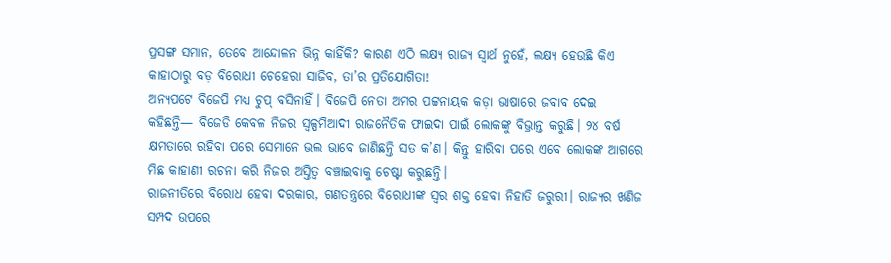ପ୍ରସଙ୍ଗ ସମାନ, ତେବେ ଆନ୍ଦୋଳନ ଭିନ୍ନ କାହିଁକି? କାରଣ ଏଠି ଲକ୍ଷ୍ୟ ରାଜ୍ୟ ସ୍ୱାର୍ଥ ନୁହେଁ, ଲକ୍ଷ୍ୟ ହେଉଛି କିଏ କାହାଠାରୁ ବଡ଼ ବିରୋଧୀ ଚେହେରା ସାଜିବ, ତା’ର ପ୍ରତିଯୋଗିତା!
ଅନ୍ୟପଟେ ବିଜେପି ମଧ୍ୟ ଚୁପ୍ ବସିନାହିଁ। ବିଜେପି ନେତା ଅମର ପଟ୍ଟନାୟକ କଡ଼ା ଭାଷାରେ ଜବାବ ଦେଇ କହିଛନ୍ତି— ବିଜେଡି କେବଳ ନିଜର ସ୍ୱଳ୍ପମିଆଦୀ ରାଜନୈତିକ ଫାଇଦା ପାଇଁ ଲୋକଙ୍କୁ ବିଭ୍ରାନ୍ତ କରୁଛି। ୨୪ ବର୍ଷ କ୍ଷମତାରେ ରହିବା ପରେ ସେମାନେ ଭଲ ଭାବେ ଜାଣିଛନ୍ତି ସତ କ’ଣ। କିନ୍ତୁ ହାରିବା ପରେ ଏବେ ଲୋକଙ୍କ ଆଗରେ ମିଛ କାହାଣୀ ରଚନା କରି ନିଜର ଅସ୍ତିତ୍ୱ ବଞ୍ଚାଇବାକୁ ଚେଷ୍ଟା କରୁଛନ୍ତି।
ରାଜନୀତିରେ ବିରୋଧ ହେବା ଦରକାର, ଗଣତନ୍ତ୍ରରେ ବିରୋଧୀଙ୍କ ସ୍ୱର ଶକ୍ତ ହେବା ନିହାତି ଜରୁରୀ। ରାଜ୍ୟର ଖଣିଜ ସମ୍ପଦ ଉପରେ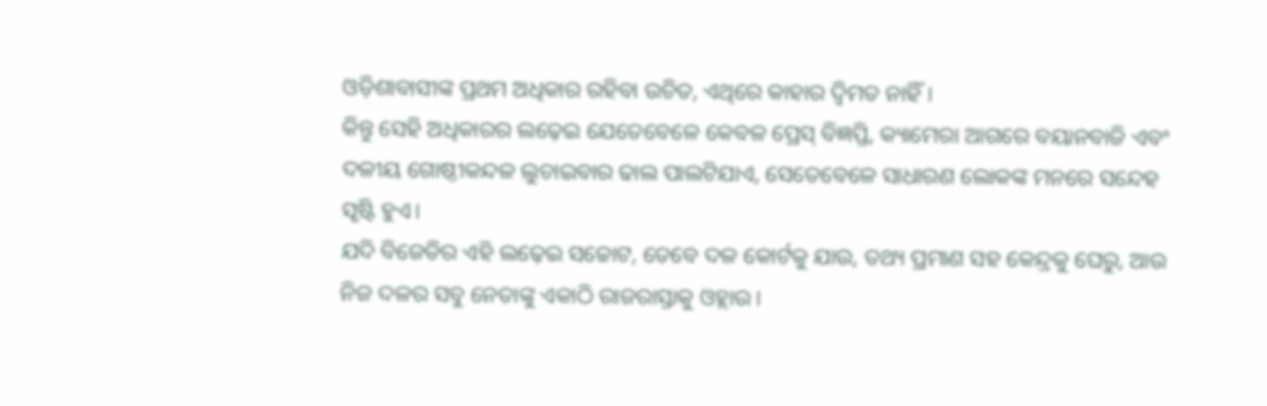ଓଡ଼ିଶାବାସୀଙ୍କ ପ୍ରଥମ ଅଧିକାର ରହିବା ଉଚିତ, ଏଥିରେ କାହାର ଦ୍ୱିମତ ନାହିଁ।
କିନ୍ତୁ ସେହି ଅଧିକାରର ଲଢ଼େଇ ଯେତେବେଳେ କେବଳ ପ୍ରେସ୍ ବିଜ୍ଞପ୍ତି, କ୍ୟାମେରା ଆଗରେ ବୟାନବାଜି ଏବଂ ଦଳୀୟ ଗୋଷ୍ଠୀକନ୍ଦଳ ଲୁଚାଇବାର ଢାଲ ପାଲଟିଯାଏ, ସେତେବେଳେ ସାଧାରଣ ଲୋକଙ୍କ ମନରେ ସନ୍ଦେହ ସୃଷ୍ଟି ହୁଏ।
ଯଦି ବିଜେଡିର ଏହି ଲଢ଼େଇ ସଚ୍ଚୋଟ, ତେବେ ଦଳ କୋର୍ଟକୁ ଯାଉ, ତଥ୍ୟ ପ୍ରମାଣ ସହ କେନ୍ଦ୍ରକୁ ଘେରୁ, ଆଉ ନିଜ ଦଳର ସବୁ ନେତାଙ୍କୁ ଏକାଠି ରାଜରାସ୍ତାକୁ ଓହ୍ଲାଉ।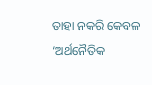ତାହା ନକରି କେବଳ ‘ଅର୍ଥନୈତିକ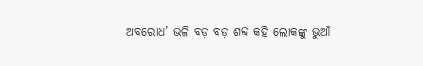ଅବରୋଧ’ ଭଳି ବଡ଼ ବଡ଼ ଶବ୍ଦ କହି ଲୋକଙ୍କୁ ଭୁଆଁ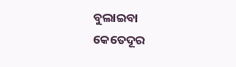ବୁଲାଇବା କେତେଦୂର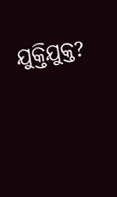ଯୁକ୍ତିଯୁକ୍ତ?